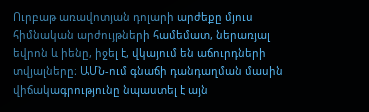Ուրբաթ առավոտյան դոլարի արժեքը մյուս հիմնական արժույթների համեմատ, ներառյալ եվրոն և իենը, իջել է, վկայում են աճուրդների տվյալները։ ԱՄՆ-ում գնաճի դանդաղման մասին վիճակագրությունը նպաստել է այն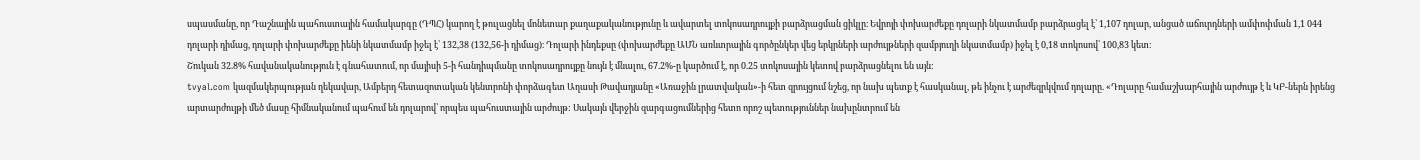սպասմանը, որ Դաշնային պահուստային համակարգը (ԴՊՀ) կարող է թուլացնել մոնետար քաղաքականությունը և ավարտել տոկոսադրույքի բարձրացման ցիկլը։ Եվրոյի փոխարժեքը դոլարի նկատմամբ բարձրացել է՝ 1,107 դոլար, անցած աճուրդների ամփոփման 1,1 044 դոլարի դիմաց, դոլարի փոխարժեքը իենի նկատմամբ իջել է՝ 132,38 (132,56-ի դիմաց)։ Դոլարի ինդեքսը (փոխարժեքը ԱՄՆ առևտրային գործընկեր վեց երկրների արժույթների զամբյուղի նկատմամբ) իջել է 0,18 տոկոսով՝ 100,83 կետ։
Շուկան 32.8% հավանականություն է գնահատում, որ մայիսի 5-ի հանդիպմանը տոկոսադրույքը նույն է մնալու, 67.2%-ը կարծում է, որ 0.25 տոկոսային կետով բարձրացնելու են այն:
tvyal.com կազմակերպության ղեկավար, Ամբերդ հետազոտական կենտրոնի փորձագետ Աղասի Թավադյանը «Առաջին լրատվական»-ի հետ զրույցում նշեց, որ նախ պետք է հասկանալ, թե ինչու է արժեզրկվում դոլարը. «Դոլարը համաշխարհային արժույթ է և ԿԲ-ներն իրենց արտարժույթի մեծ մասը հիմնականում պահում են դոլարով՝ որպես պահուստային արժույթ: Սակայն վերջին զարգացումներից հետո որոշ պետություններ նախընտրում են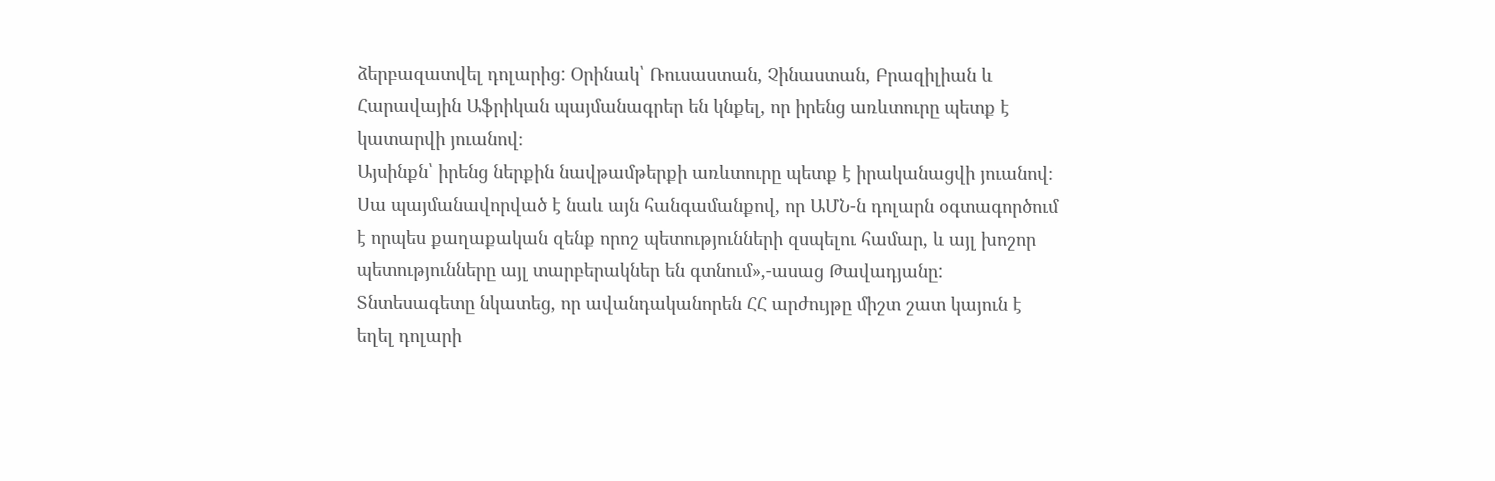ձերբազատվել դոլարից: Օրինակ՝ Ռուսաստան, Չինաստան, Բրազիլիան և Հարավային Աֆրիկան պայմանագրեր են կնքել, որ իրենց առևտուրը պետք է կատարվի յուանով։
Այսինքն՝ իրենց ներքին նավթամթերքի առևտուրը պետք է իրականացվի յուանով։ Սա պայմանավորված է նաև այն հանգամանքով, որ ԱՄՆ-ն դոլարն օգտագործում է որպես քաղաքական զենք որոշ պետությունների զսպելու համար, և այլ խոշոր պետությունները այլ տարբերակներ են գտնում»,-ասաց Թավադյանը:
Տնտեսագետը նկատեց, որ ավանդականորեն ՀՀ արժույթը միշտ շատ կայուն է եղել դոլարի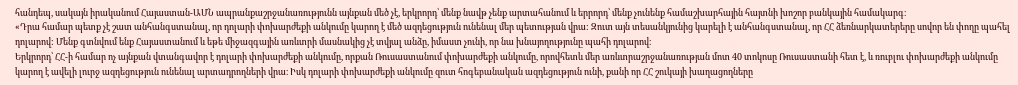հանդեպ, սակայն իրականում Հայաստան-ԱՄՆ ապրանքաշրջանառությունն այնքան մեծ չէ, երկրորդ՝ մենք նավթ չենք արտահանում և երրորդ՝ մենք չունենք համաշխարհային հայտնի խոշոր բանկային համակարգ։
«Դրա համար պետք չէ շատ անհանգստանալ, որ դոլարի փոխարժեքի անկումը կարող է մեծ ազդեցություն ունենալ մեր պետության վրա: Զուտ այն տեսանկյունից կարելի է անհանգստանալ, որ ՀՀ ձեռնարկատերերը սովոր են փողը պահել դոլարով: Մենք գտնվում ենք Հայաստանում և եթե միջազգային առևտրի մասնակից չէ տվյալ անձը, իմաստ չունի, որ նա խնայողությունը պահի դոլարով։
Երկրորդ՝ ՀՀ-ի համար ոչ այնքան վտանգավոր է դոլարի փոխարժեքի անկումը, որքան Ռուսաստանում փոխարժեքի անկումը, որովհետև մեր առևտրաշրջանառության մոտ 40 տոկոսը Ռուսաստանի հետ է, և ռուբլու փոխարժեքի անկումը կարող է ավելի լուրջ ազդեցություն ունենալ արտադրողների վրա։ Իսկ դոլարի փոխարժեքի անկումը զուտ հոգեբանական ազդեցություն ունի, քանի որ ՀՀ շուկայի խաղացողները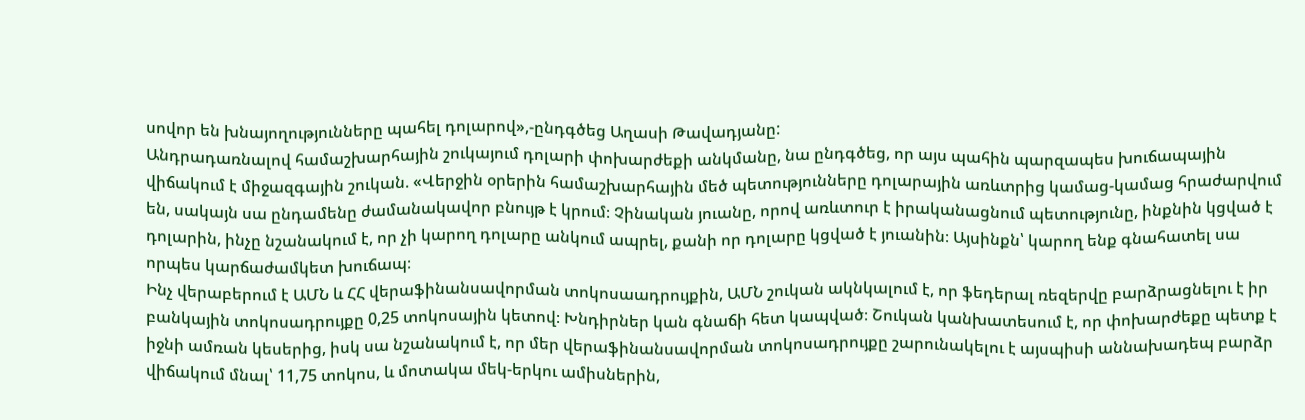սովոր են խնայողությունները պահել դոլարով»,-ընդգծեց Աղասի Թավադյանը:
Անդրադառնալով համաշխարհային շուկայում դոլարի փոխարժեքի անկմանը, նա ընդգծեց, որ այս պահին պարզապես խուճապային վիճակում է միջազգային շուկան. «Վերջին օրերին համաշխարհային մեծ պետությունները դոլարային առևտրից կամաց-կամաց հրաժարվում են, սակայն սա ընդամենը ժամանակավոր բնույթ է կրում։ Չինական յուանը, որով առևտուր է իրականացնում պետությունը, ինքնին կցված է դոլարին, ինչը նշանակում է, որ չի կարող դոլարը անկում ապրել, քանի որ դոլարը կցված է յուանին։ Այսինքն՝ կարող ենք գնահատել սա որպես կարճաժամկետ խուճապ։
Ինչ վերաբերում է ԱՄՆ և ՀՀ վերաֆինանսավորման տոկոսաադրույքին, ԱՄՆ շուկան ակնկալում է, որ ֆեդերալ ռեզերվը բարձրացնելու է իր բանկային տոկոսադրույքը 0,25 տոկոսային կետով։ Խնդիրներ կան գնաճի հետ կապված։ Շուկան կանխատեսում է, որ փոխարժեքը պետք է իջնի ամռան կեսերից, իսկ սա նշանակում է, որ մեր վերաֆինանսավորման տոկոսադրույքը շարունակելու է այսպիսի աննախադեպ բարձր վիճակում մնալ՝ 11,75 տոկոս, և մոտակա մեկ-երկու ամիսներին,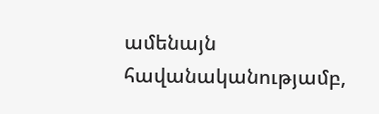ամենայն հավանականությամբ,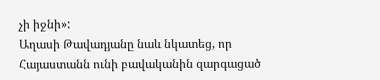չի իջնի»:
Աղասի Թավադյանը նաև նկատեց, որ Հայաստանն ունի բավականին զարգացած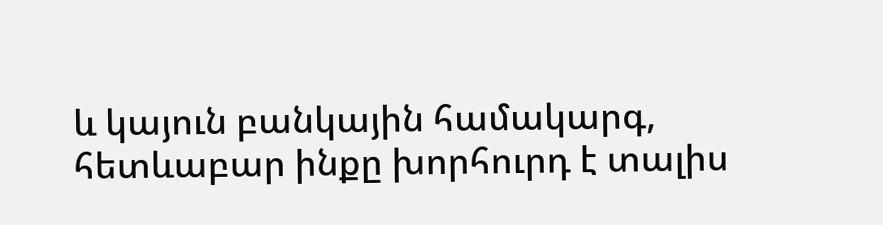և կայուն բանկային համակարգ, հետևաբար ինքը խորհուրդ է տալիս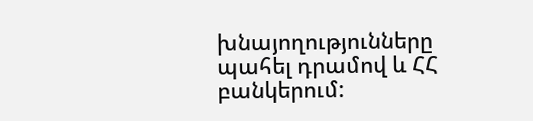խնայողությունները պահել դրամով և ՀՀ բանկերում: